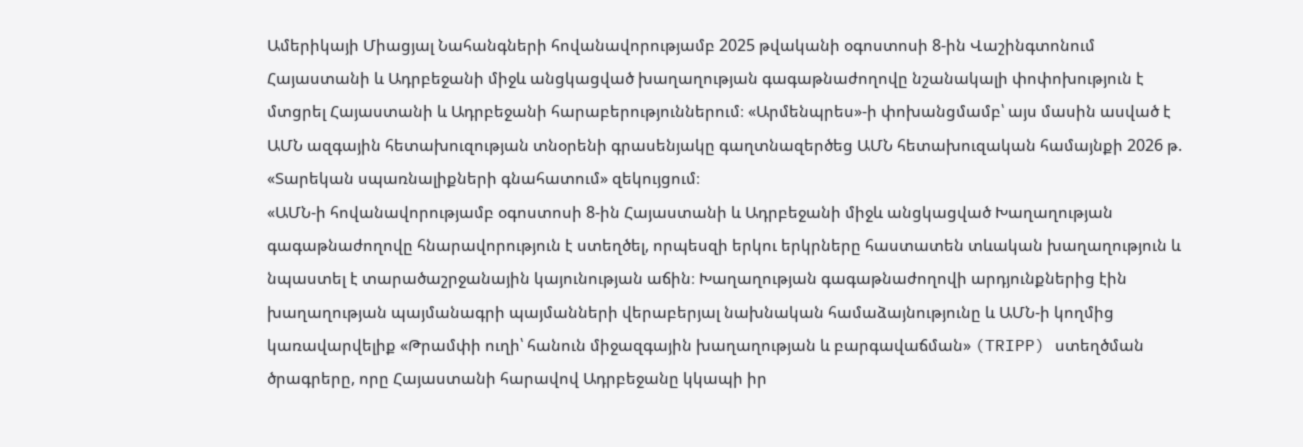Ամերիկայի Միացյալ Նահանգների հովանավորությամբ 2025 թվականի օգոստոսի 8-ին Վաշինգտոնում Հայաստանի և Ադրբեջանի միջև անցկացված խաղաղության գագաթնաժողովը նշանակալի փոփոխություն է մտցրել Հայաստանի և Ադրբեջանի հարաբերություններում։ «Արմենպրես»-ի փոխանցմամբ՝ այս մասին ասված է ԱՄՆ ազգային հետախուզության տնօրենի գրասենյակը գաղտնազերծեց ԱՄՆ հետախուզական համայնքի 2026 թ. «Տարեկան սպառնալիքների գնահատում» զեկույցում։
«ԱՄՆ-ի հովանավորությամբ օգոստոսի 8-ին Հայաստանի և Ադրբեջանի միջև անցկացված Խաղաղության գագաթնաժողովը հնարավորություն է ստեղծել, որպեսզի երկու երկրները հաստատեն տևական խաղաղություն և նպաստել է տարածաշրջանային կայունության աճին։ Խաղաղության գագաթնաժողովի արդյունքներից էին խաղաղության պայմանագրի պայմանների վերաբերյալ նախնական համաձայնությունը և ԱՄՆ-ի կողմից կառավարվելիք «Թրամփի ուղի՝ հանուն միջազգային խաղաղության և բարգավաճման» (TRIPP) ստեղծման ծրագրերը, որը Հայաստանի հարավով Ադրբեջանը կկապի իր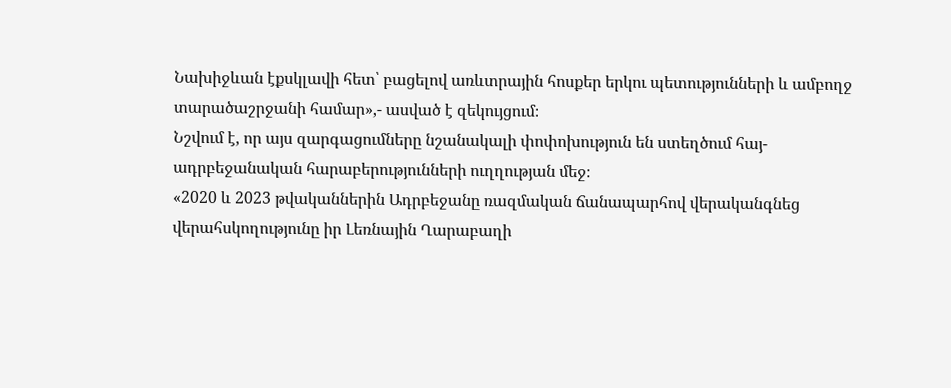Նախիջևան էքսկլավի հետ՝ բացելով առևտրային հոսքեր երկու պետությունների և ամբողջ տարածաշրջանի համար»,- ասված է զեկույցում։
Նշվում է, որ այս զարգացումները նշանակալի փոփոխություն են ստեղծում հայ-ադրբեջանական հարաբերությունների ուղղության մեջ։
«2020 և 2023 թվականներին Ադրբեջանը ռազմական ճանապարհով վերականգնեց վերահսկողությունը իր Լեռնային Ղարաբաղի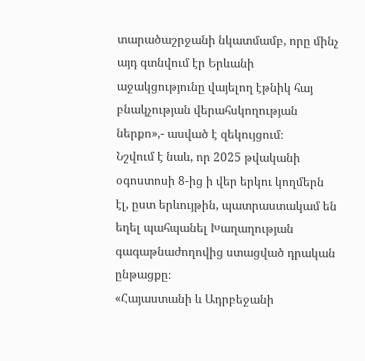տարածաշրջանի նկատմամբ, որը մինչ այդ գտնվում էր Երևանի աջակցությունը վայելող էթնիկ հայ բնակչության վերահսկողության ներքո»,- ասված է զեկույցում։
Նշվում է նաև, որ 2025 թվականի օգոստոսի 8-ից ի վեր երկու կողմերն էլ, ըստ երևույթին, պատրաստակամ են եղել պահպանել Խաղաղության գագաթնաժողովից ստացված դրական ընթացքը։
«Հայաստանի և Ադրբեջանի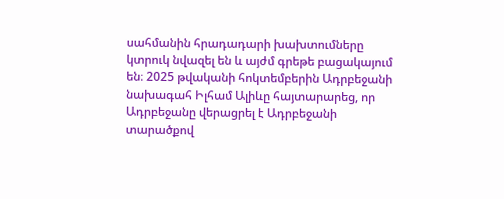սահմանին հրադադարի խախտումները կտրուկ նվազել են և այժմ գրեթե բացակայում են։ 2025 թվականի հոկտեմբերին Ադրբեջանի նախագահ Իլհամ Ալիևը հայտարարեց, որ Ադրբեջանը վերացրել է Ադրբեջանի տարածքով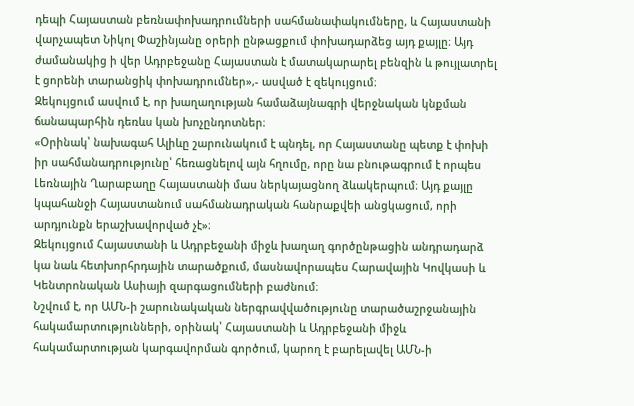դեպի Հայաստան բեռնափոխադրումների սահմանափակումները, և Հայաստանի վարչապետ Նիկոլ Փաշինյանը օրերի ընթացքում փոխադարձեց այդ քայլը։ Այդ ժամանակից ի վեր Ադրբեջանը Հայաստան է մատակարարել բենզին և թույլատրել է ցորենի տարանցիկ փոխադրումներ»,- ասված է զեկույցում։
Զեկույցում ասվում է, որ խաղաղության համաձայնագրի վերջնական կնքման ճանապարհին դեռևս կան խոչընդոտներ։
«Օրինակ՝ նախագահ Ալիևը շարունակում է պնդել, որ Հայաստանը պետք է փոխի իր սահմանադրությունը՝ հեռացնելով այն հղումը, որը նա բնութագրում է որպես Լեռնային Ղարաբաղը Հայաստանի մաս ներկայացնող ձևակերպում։ Այդ քայլը կպահանջի Հայաստանում սահմանադրական հանրաքվեի անցկացում, որի արդյունքն երաշխավորված չէ»։
Զեկույցում Հայաստանի և Ադրբեջանի միջև խաղաղ գործընթացին անդրադարձ կա նաև հետխորհրդային տարածքում, մասնավորապես Հարավային Կովկասի և Կենտրոնական Ասիայի զարգացումների բաժնում։
Նշվում է, որ ԱՄՆ-ի շարունակական ներգրավվածությունը տարածաշրջանային հակամարտությունների, օրինակ՝ Հայաստանի և Ադրբեջանի միջև հակամարտության կարգավորման գործում, կարող է բարելավել ԱՄՆ-ի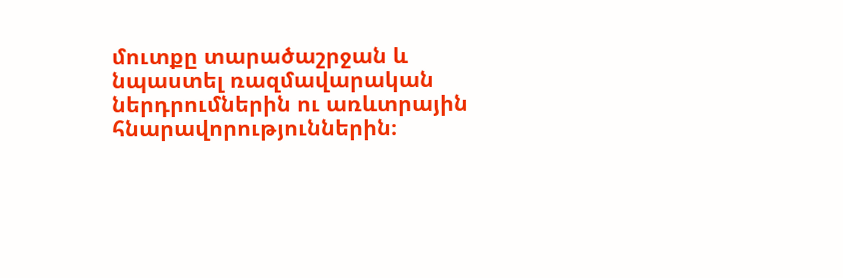մուտքը տարածաշրջան և նպաստել ռազմավարական ներդրումներին ու առևտրային հնարավորություններին։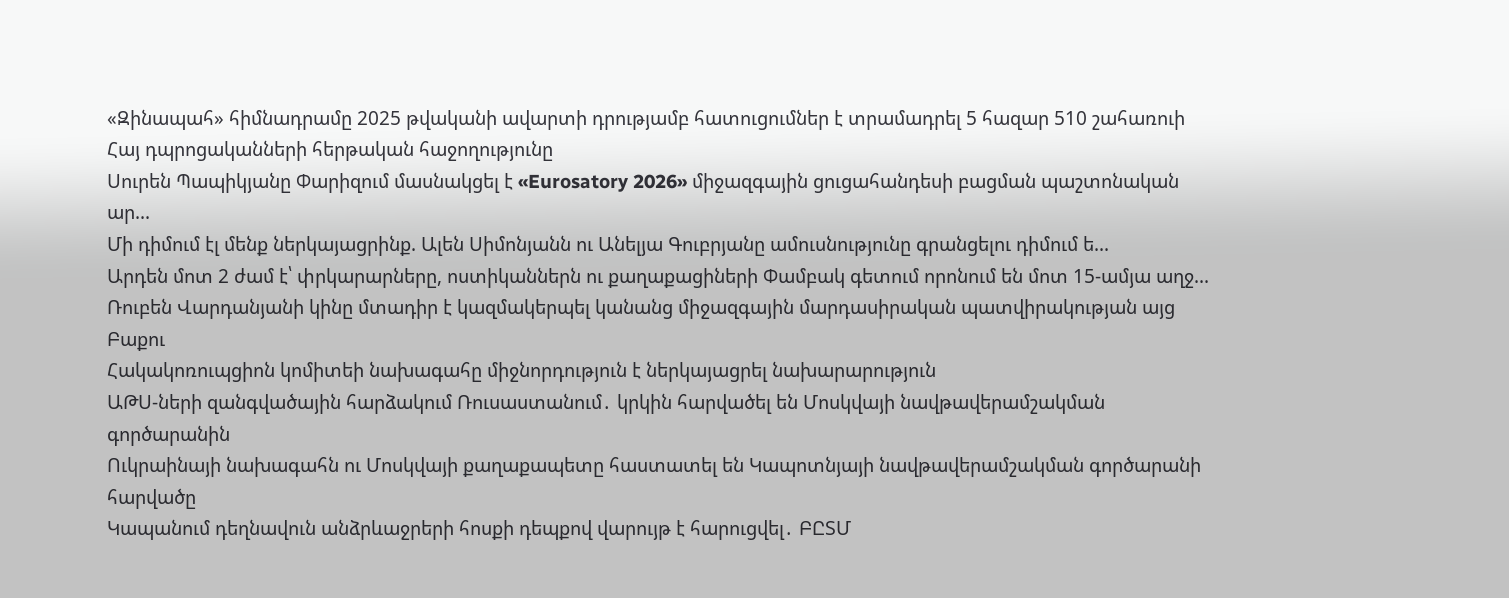«Զինապահ» հիմնադրամը 2025 թվականի ավարտի դրությամբ հատուցումներ է տրամադրել 5 հազար 510 շահառուի
Հայ դպրոցականների հերթական հաջողությունը
Սուրեն Պապիկյանը Փարիզում մասնակցել է «Eurosatory 2026» միջազգային ցուցահանդեսի բացման պաշտոնական ար...
Մի դիմում էլ մենք ներկայացրինք. Ալեն Սիմոնյանն ու Անելյա Գուբրյանը ամուսնությունը գրանցելու դիմում ե...
Արդեն մոտ 2 ժամ է՝ փրկարարները, ոստիկաններն ու քաղաքացիների Փամբակ գետում որոնում են մոտ 15-ամյա աղջ...
Ռուբեն Վարդանյանի կինը մտադիր է կազմակերպել կանանց միջազգային մարդասիրական պատվիրակության այց Բաքու
Հակակոռուպցիոն կոմիտեի նախագահը միջնորդություն է ներկայացրել նախարարություն
ԱԹՍ-ների զանգվածային հարձակում Ռուսաստանում․ կրկին հարվածել են Մոսկվայի նավթավերամշակման գործարանին
Ուկրաինայի նախագահն ու Մոսկվայի քաղաքապետը հաստատել են Կապոտնյայի նավթավերամշակման գործարանի հարվածը
Կապանում դեղնավուն անձրևաջրերի հոսքի դեպքով վարույթ է հարուցվել․ ԲԸՏՄ